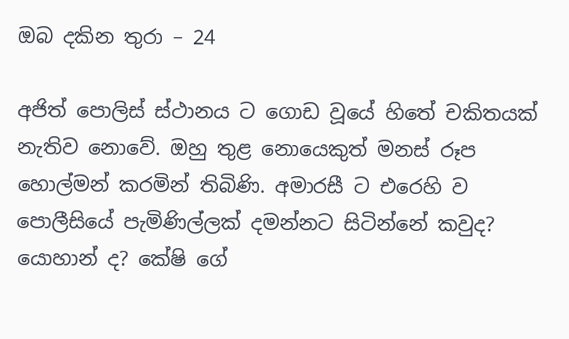ඔබ දකින තුරා – 24

අජිත් පොලිස් ස්ථානය ට ගොඩ වූයේ හිතේ චකිතයක් නැතිව නොවේ. ඔහු තුළ නොයෙකුත් මනස් රූප හොල්මන් කරමින් තිබිණි. අමාරසී ට එරෙහි ව පොලීසියේ පැමිණිල්ලක් දමන්නට සිටින්නේ කවුද? යොහාන් ද? කේෂි ගේ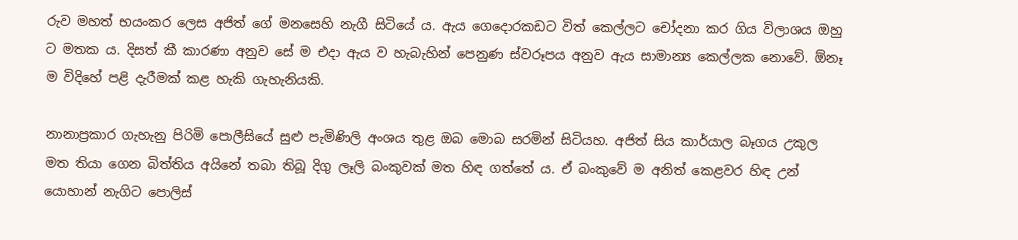රුව මහත් භයංකර ලෙස අජිත් ගේ මනසෙහි නැගී සිටියේ ය. ඇය ගෙදොරකඩට විත් කෙල්ලට චෝදනා කර ගිය විලාශය ඔහු ට මතක ය. දිසත් කී කාරණා අනුව සේ ම එදා ඇය ව හැබැහින් පෙනුණ ස්වරූපය අනුව ඇය සාමාන්‍ය කෙල්ලක නොවේ. ඕනෑ ම විදිහේ පළි දැරීමක් කළ හැකි ගැහැනියකි.

නානාප්‍රකාර ගැහැනු පිරිමි පොලීසියේ සුළු පැමිණිලි අංශය තුළ ඔබ මොබ සරමින් සිටියහ. අජිත් සිය කාර්යාල බෑගය උකුල මත තියා ගෙන බිත්තිය අයිනේ තබා තිබූ දිගු ලෑලි බංකුවක් මත හිඳ ගත්තේ ය. ඒ බංකුවේ ම අනිත් කෙළවර හිඳ උන් යොහාන් නැගිට පොලිස්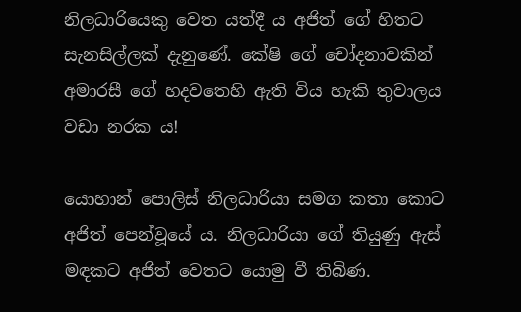නිලධාරියෙකු වෙත යත්දී ය අජිත් ගේ හිතට සැනසිල්ලක් දැනුණේ. කේෂි ගේ චෝදනාවකින් අමාරසී ගේ හදවතෙහි ඇති විය හැකි තුවාලය වඩා නරක ය!

යොහාන් පොලිස් නිලධාරියා සමග කතා කොට අජිත් පෙන්වූයේ ය. නිලධාරියා ගේ තියුණු ඇස් මඳකට අජිත් වෙතට යොමු වී තිබිණ.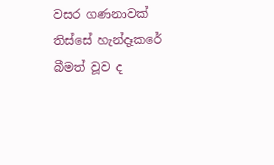වසර ගණනාවක් තිස්සේ හැන්දෑකරේ බීමත් වූව ද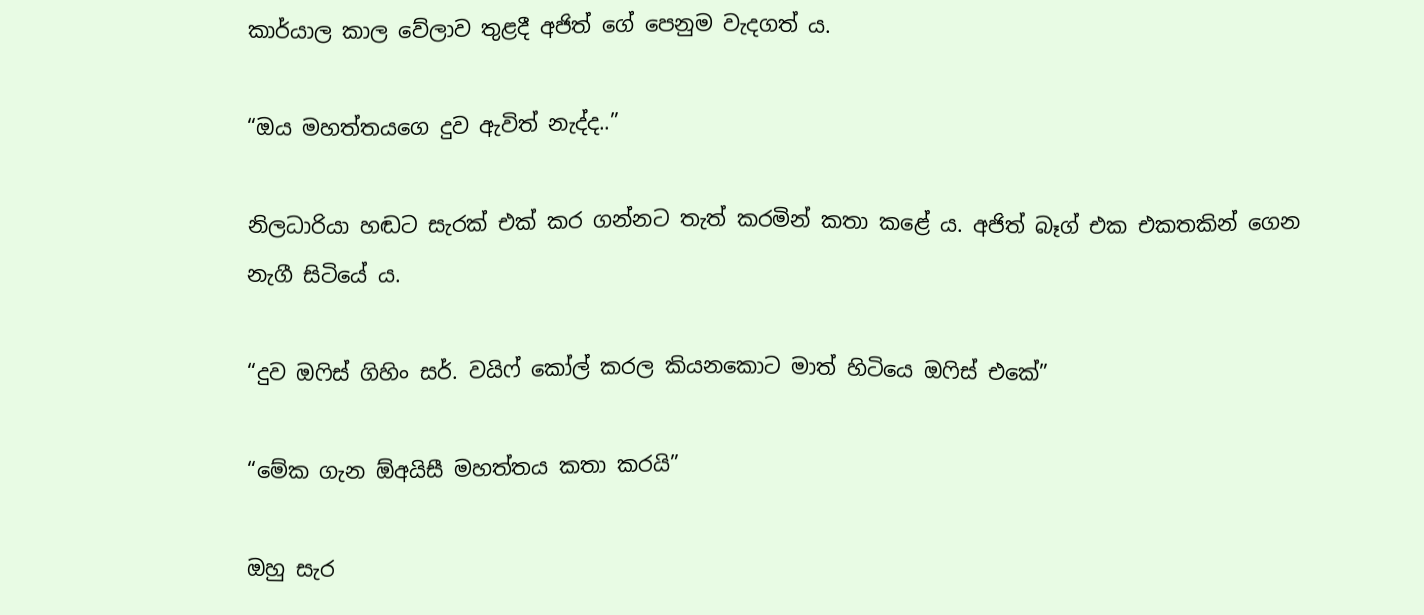කාර්යාල කාල වේලාව තුළදී අජිත් ගේ පෙනුම වැදගත් ය.

“ඔය මහත්තයගෙ දුව ඇවිත් නැද්ද..”

නිලධාරියා හඬට සැරක් එක් කර ගන්නට තැත් කරමින් කතා කළේ ය. අජිත් බෑග් එක එකතකින් ගෙන නැගී සිටියේ ය.

“දුව ඔෆිස් ගිහිං සර්. වයිෆ් කෝල් කරල කියනකොට මාත් හිටියෙ ඔෆිස් එකේ”

“මේක ගැන ඕඅයිසී මහත්තය කතා කරයි”

ඔහු සැර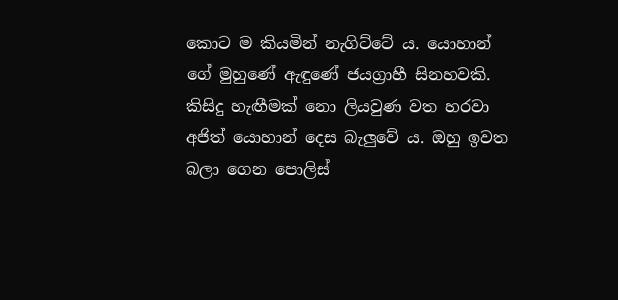කොට ම කියමින් නැගිට්ටේ ය. යොහාන් ගේ මුහුණේ ඇඳුණේ ජයග්‍රාහී සිනහවකි. කිසිදු හැඟීමක් නො ලියවුණ වත හරවා අජිත් යොහාන් දෙස බැලුවේ ය. ඔහු ඉවත බලා ගෙන පොලිස්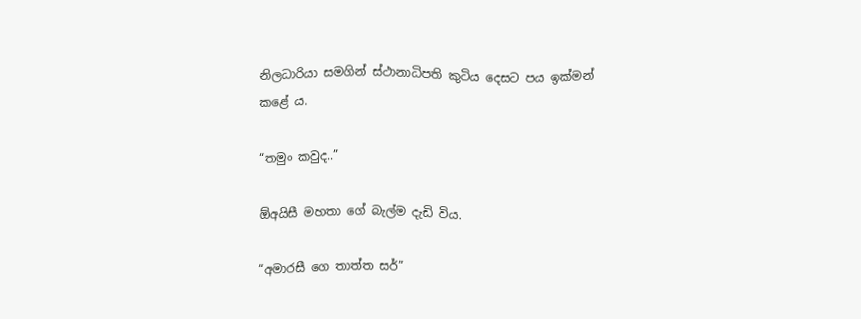නිලධාරියා සමගින් ස්ථානාධිපති කුටිය දෙසට පය ඉක්මන් කළේ ය.

“තමුං කවුද..”

ඕඅයිසී මහතා ගේ බැල්ම දැඩි විය.

“අමාරසී ගෙ තාත්ත සර්”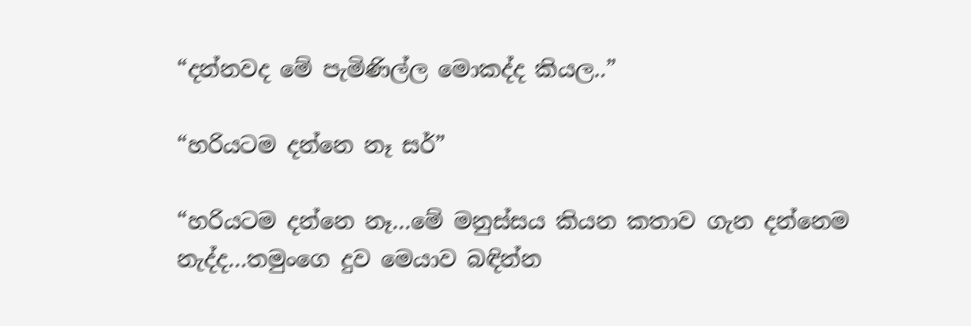“දන්නවද මේ පැමිණිල්ල මොකද්ද කියල..”

“හරියටම දන්නෙ නෑ සර්”

“හරියටම දන්නෙ නෑ…මේ මනුස්සය කියන කතාව ගැන දන්නෙම නැද්ද…තමුංගෙ දුව මෙයාව බඳින්න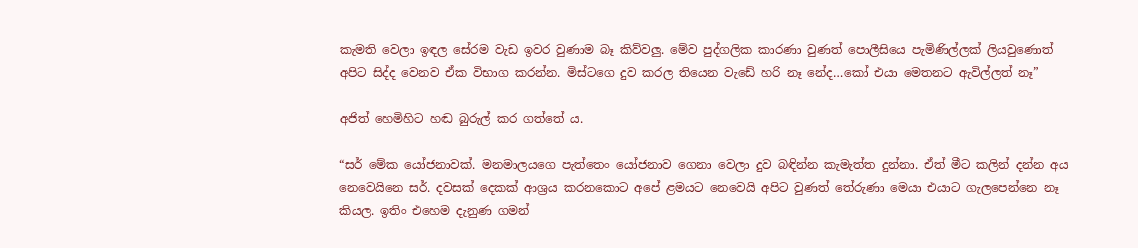කැමති වෙලා ඉඳල සේරම වැඩ ඉවර වුණාම බෑ කිව්වලු. මේව පුද්ගලික කාරණා වුණත් පොලීසියෙ පැමිණිල්ලක් ලියවුණොත් අපිට සිද්ද වෙනව ඒක විභාග කරන්න. මිස්ටගෙ දුව කරල තියෙන වැඩේ හරි නෑ නේද…කෝ එයා මෙතනට ඇවිල්ලත් නෑ”

අජිත් හෙමිහිට හඬ බුරුල් කර ගත්තේ ය.

“සර් මේක යෝජනාවක්. මනමාලයගෙ පැත්තෙං යෝජනාව ගෙනා වෙලා දුව බඳින්න කැමැත්ත දුන්නා. ඒත් මීට කලින් දන්න අය නෙවෙයිනෙ සර්. දවසක් දෙකක් ආශ්‍රය කරනකොට අපේ ළමයට නෙවෙයි අපිට වුණත් තේරුණා මෙයා එයාට ගැලපෙන්නෙ නෑ කියල. ඉතිං එහෙම දැනුණ ගමන්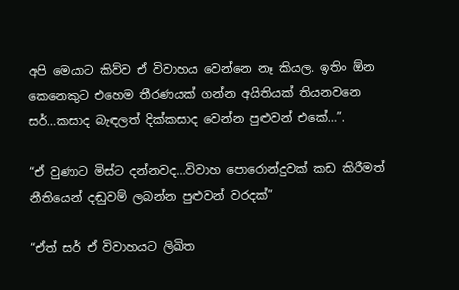අපි මෙයාට කිව්ව ඒ විවාහය වෙන්නෙ නෑ කියල. ඉතිං ඕන කෙනෙකුට එහෙම තීරණයක් ගන්න අයිතියක් තියනවනෙ සර්…කසාද බැඳලත් දික්කසාද වෙන්න පුළුවන් එකේ…”.

“ඒ වුණාට මිස්ට දන්නවද…විවාහ පොරොන්දුවක් කඩ කිරීමත් නීතියෙන් දඬුවම් ලබන්න පුළුවන් වරදක්”

“ඒත් සර් ඒ විවාහයට ලිඛිත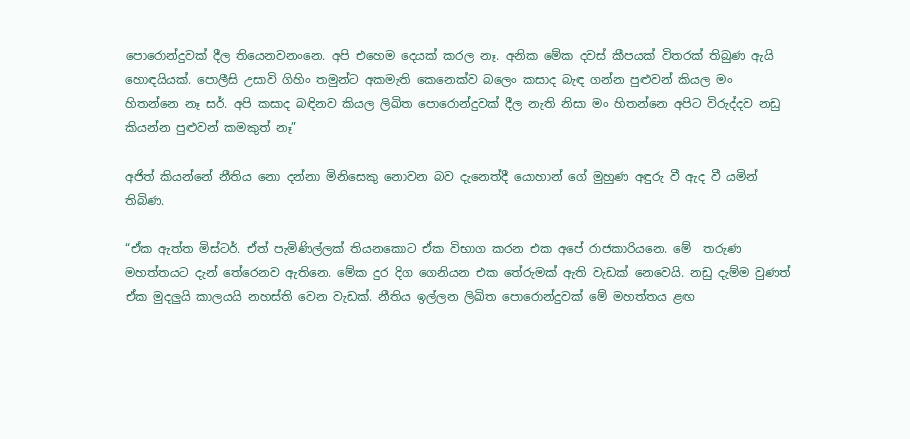පොරොන්දුවක් දීල තියෙනවනංනෙ. අපි එහෙම දෙයක් කරල නෑ. අනික මේක දවස් කීපයක් විතරක් තිබුණ ඇයි හොඳයියක්. පොලීසි උසාවි ගිහිං තමුන්ට අකමැති කෙනෙක්ව බලෙං කසාද බැඳ ගන්න පුළුවන් කියල මං හිතන්නෙ නෑ සර්. අපි කසාද බඳිනව කියල ලිඛිත පොරොන්දුවක් දීල නැති නිසා මං හිතන්නෙ අපිට විරුද්දව නඩු කියන්න පුළුවන් කමකුත් නෑ”

අජිත් කියන්නේ නීතිය නො දන්නා මිනිසෙකු නොවන බව දැනෙත්දී යොහාන් ගේ මුහුණ අඳුරු වී ඇද වී යමින් තිබිණ.

“ඒක ඇත්ත මිස්ටර්. ඒත් පැමිණිල්ලක් තියනකොට ඒක විභාග කරන එක අපේ රාජකාරියනෙ. මේ  තරුණ මහත්තයට දැන් තේරෙනව ඇතිනෙ. මේක දුර දිග ගෙනියන එක තේරුමක් ඇති වැඩක් නෙවෙයි. නඩු දැම්ම වුණත් ඒක මුදලුයි කාලයයි නහස්ති වෙන වැඩක්. නීතිය ඉල්ලන ලිඛිත පොරොන්දුවක් මේ මහත්තය ළඟ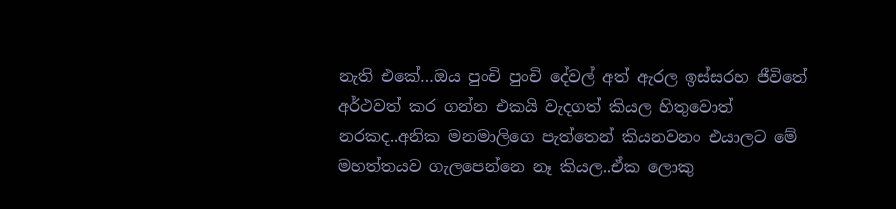නැති එකේ…ඔය පුංචි පුංචි දේවල් අත් ඇරල ඉස්සරහ ජීවිතේ අර්ථවත් කර ගන්න එකයි වැදගත් කියල හිතුවොත් නරකද..අනික මනමාලිගෙ පැත්තෙන් කියනවනං එයාලට මේ මහත්තයව ගැලපෙන්නෙ නෑ කියල..ඒක ලොකු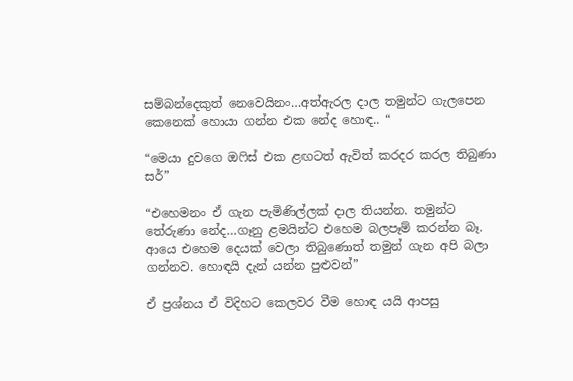සම්බන්දෙකුත් නෙවෙයිනං…අත්ඇරල දාල තමුන්ට ගැලපෙන කෙනෙක් හොයා ගන්න එක නේද හොඳ.. “

“මෙයා දුවගෙ ඔෆිස් එක ළඟටත් ඇවිත් කරදර කරල තිබුණා සර්”

“එහෙමනං ඒ ගැන පැමිණිල්ලක් දාල තියන්න. තමුන්ට තේරුණා නේද…ගෑනු ළමයින්ට එහෙම බලපෑම් කරන්න බෑ. ආයෙ එහෙම දෙයක් වෙලා තිබුණොත් තමුන් ගැන අපි බලා ගන්නව. හොඳයි දැන් යන්න පුළුවන්”

ඒ ප්‍රශ්නය ඒ විදිහට කෙලවර වීම හොඳ යයි ආපසු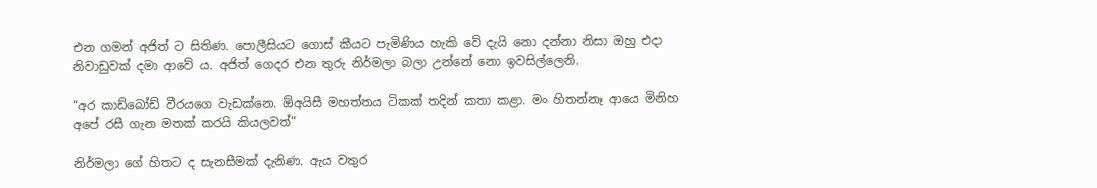එන ගමන් අජිත් ට සිතිණ. පොලීසියට ගොස් කීයට පැමිණිය හැකි වේ දැයි නො දන්නා නිසා ඔහු එදා නිවාඩුවක් දමා ආවේ ය. අජිත් ගෙදර එන තුරු නිර්මලා බලා උන්නේ නො ඉවසිල්ලෙනි.

“අර කාඩ්බෝඩ් වීරයගෙ වැඩක්නෙ. ඕඅයිසී මහත්තය ටිකක් තදින් කතා කළා. මං හිතන්නෑ ආයෙ මිනිහ අපේ රසී ගැන මතක් කරයි කියලවත්”

නිර්මලා ගේ හිතට ද සැනසීමක් දැනිණ. ඇය වතුර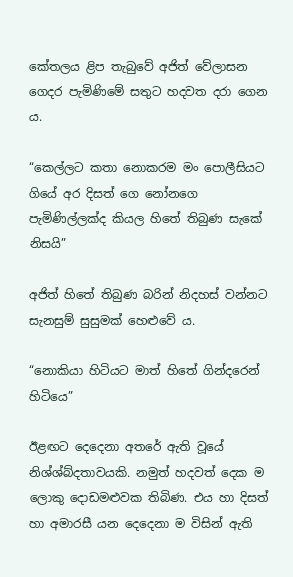කේතලය ළිප තැබුවේ අජිත් වේලාසන ගෙදර පැමිණිමේ සතුට හදවත දරා ගෙන ය.

“කෙල්ලට කතා නොකරම මං පොලීසියට ගියේ අර දිසත් ගෙ නෝනගෙ පැමිණිල්ලක්ද කියල හිතේ තිබුණ සැකේ නිසයි”

අජිත් හිතේ තිබුණ බරින් නිදහස් වන්නට සැනසුම් සුසුමක් හෙළුවේ ය.

“නොකියා හිටියට මාත් හිතේ ගින්දරෙන් හිටියෙ”

ඊළඟට දෙදෙනා අතරේ ඇති වූයේ නිශ්ශ්බ්දතාවයකි. නමුත් හදවත් දෙක ම ලොකු දොඩමළුවක තිබිණ. එය හා දිසත් හා අමාරසී යන දෙදෙනා ම විසින් ඇති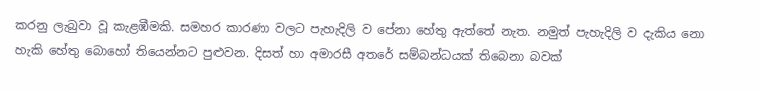කරනු ලැබුවා වූ කැළඹීමකි. සමහර කාරණා වලට පැහැදිලි ව පේනා හේතු ඇත්තේ නැත. නමුත් පැහැදිලි ව දැකිය නො හැකි හේතු බොහෝ තියෙන්නට පුළුවන. දිසත් හා අමාරසී අතරේ සම්බන්ධයක් තිබෙනා බවක්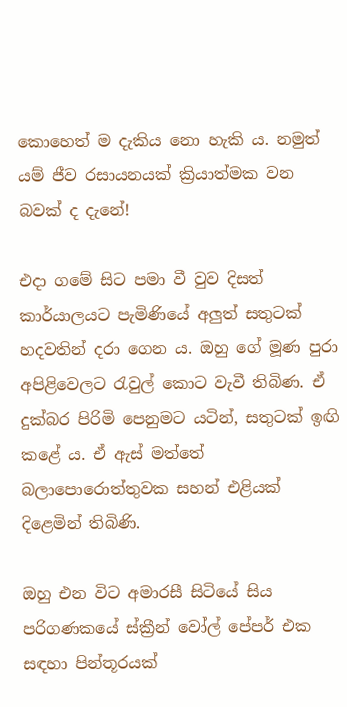කොහෙත් ම දැකිය නො හැකි ය. නමුත් යම් ජීව රසායනයක් ක්‍රියාත්මක වන බවක් ද දැනේ!

එදා ගමේ සිට පමා වී වුව දිසත් කාර්යාලයට පැමිණියේ අලුත් සතුටක් හදවතින් දරා ගෙන ය. ඔහු ගේ මූණ පුරා අපිළිවෙලට රැවුල් කොට වැවී තිබිණ. ඒ දුක්බර පිරිමි පෙනුමට යටින්, සතුටක් ඉඟි කළේ ය. ඒ ඇස් මත්තේ බලාපොරොත්තුවක සහන් එළියක් දිළෙමින් තිබිණි.

ඔහු එන විට අමාරසී සිටියේ සිය පරිගණකයේ ස්ක්‍රීන් වෝල් පේපර් එක සඳහා පින්තූරයක්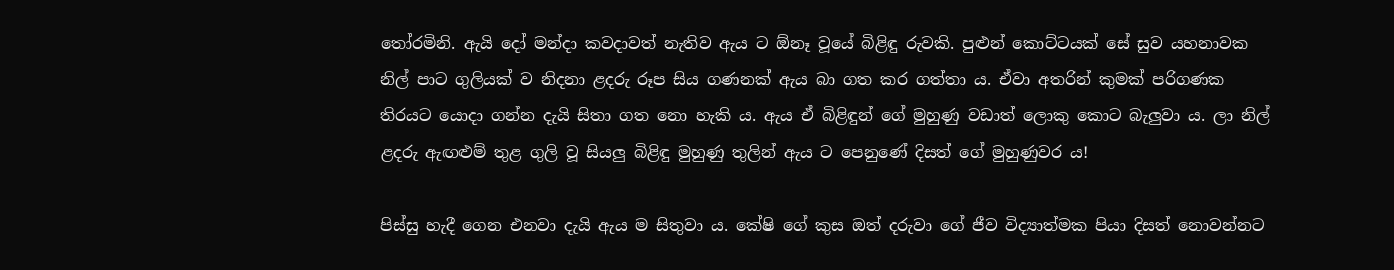තෝරමිනි. ඇයි දෝ මන්දා කවදාවත් නැතිව ඇය ට ඕනෑ වූයේ බිළිඳු රුවකි. පුළුන් කොට්ටයක් සේ සුව යහනාවක නිල් පාට ගුලියක් ව නිදනා ළදරු රූප සිය ගණනක් ඇය බා ගත කර ගත්තා ය. ඒවා අතරින් කුමක් පරිගණක තිරයට යොදා ගන්න දැයි සිතා ගත නො හැකි ය. ඇය ඒ බිළිඳුන් ගේ මුහුණු වඩාත් ලොකු කොට බැලුවා ය. ලා නිල් ළදරු ඇඟළුම් තුළ ගුලි වූ සියලු බිළිඳු මුහුණු තුලින් ඇය ට පෙනුණේ දිසත් ගේ මුහුණුවර ය!

පිස්සු හැදී ගෙන එනවා දැයි ඇය ම සිතුවා ය. කේෂි ගේ කුස ඔත් දරුවා ගේ ජීව විද්‍යාත්මක පියා දිසත් නොවන්නට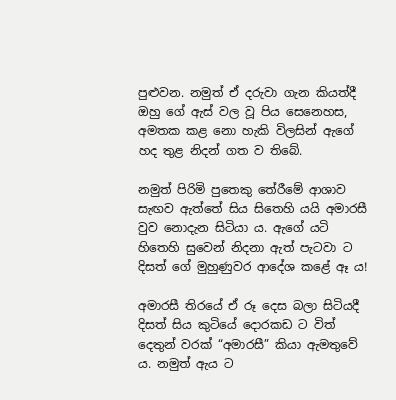පුළුවන. නමුත් ඒ දරුවා ගැන කියත්දී ඔහු ගේ ඇස් වල වූ පිය සෙනෙහස, අමතක කළ නො හැකි විලසින් ඇගේ හද තුළ නිදන් ගත ව තිබේ.

නමුත් පිරිමි පුතෙකු තේරීමේ ආශාව සැඟව ඇත්තේ සිය සිතෙහි යයි අමාරසී වුව නොදැන සිටියා ය. ඇගේ යටි හිතෙහි සුවෙන් නිදනා ඇත් පැටවා ට දිසත් ගේ මුහුණුවර ආදේශ කළේ ඈ ය!

අමාරසී තිරයේ ඒ රූ දෙස බලා සිටියදී දිසත් සිය කුටියේ දොරකඩ ට විත් දෙතුන් වරක් “අමාරසී” කියා ඇමතුවේ ය. නමුත් ඇය ට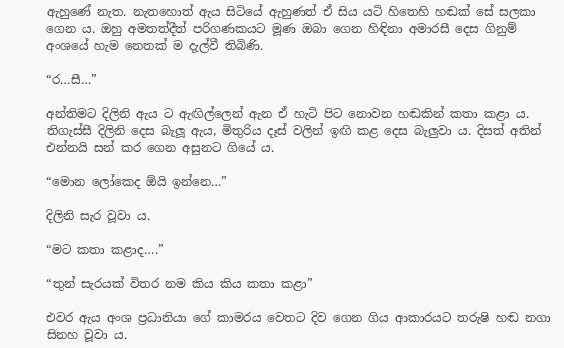ඇහුණේ නැත. නැතහොත් ඇය සිටියේ ඇහුණත් ඒ සිය යටි හිතෙහි හඬක් සේ සලකා ගෙන ය. ඔහු අමතත්දීත් පරිගණකයට මූණ ඔබා ගෙන හිඳිනා අමාරසී දෙස ගිනුම් අංශයේ හැම නෙතක් ම දැල්වී තිබිණි.

“ර…සී…”

අන්තිමට දිලිනි ඇය ට ඇඟිල්ලෙන් ඇන ඒ හැටි පිට නොවන හඬකින් කතා කළා ය. තිගැස්සී දිලිනි දෙස බැලූ ඇය, මිතුරිය දෑස් වලින් ඉඟි කළ දෙස බැලුවා ය. දිසත් අතින් එන්නයි සන් කර ගෙන අසුනට ගියේ ය.

“මොන ලෝකෙද ඕයි ඉන්නෙ…”

දිලිනි සැර වූවා ය.

“මට කතා කළාද….”

“තුන් සැරයක් විතර නම කිය කිය කතා කළා”

එවර ඇය අංශ ප්‍රධානියා ගේ කාමරය වෙතට දිව ගෙන ගිය ආකාරයට තරුෂි හඬ නගා සිනහ වූවා ය.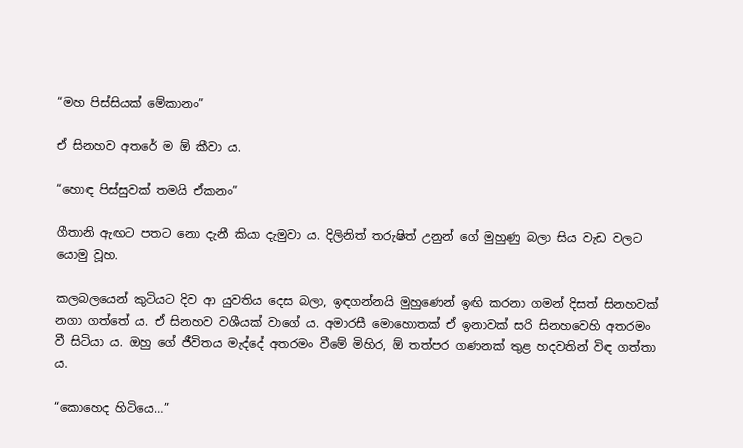“මහ පිස්සියක් මේකානං”

ඒ සිනහව අතරේ ම ඕ කීවා ය.

“හොඳ පිස්සුවක් තමයි ඒකනං”

ගීතානි ඇඟට පතට නො දැනී කියා දැමුවා ය. දිලිනිත් තරුෂිත් උනුන් ගේ මුහුණු බලා සිය වැඩ වලට යොමු වූහ.

කලබලයෙන් කුටියට දිව ආ යුවතිය දෙස බලා, ඉඳගන්නයි මුහුණෙන් ඉඟි කරනා ගමන් දිසත් සිනහවක් නගා ගත්තේ ය. ඒ සිනහව වශීයක් වාගේ ය. අමාරසී මොහොතක් ඒ ඉනාවක් සරි සිනහවෙහි අතරමං වී සිටියා ය. ඔහු ගේ ජීවිතය මැද්දේ අතරමං වීමේ මිහිර, ඕ තත්පර ගණනක් තුළ හදවතින් විඳ ගත්තා ය.

“කොහෙද හිටියෙ…”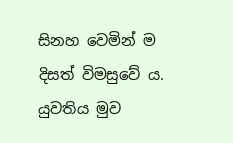සිනහ වෙමින් ම දිසත් විමසුවේ ය. යුවතිය මුව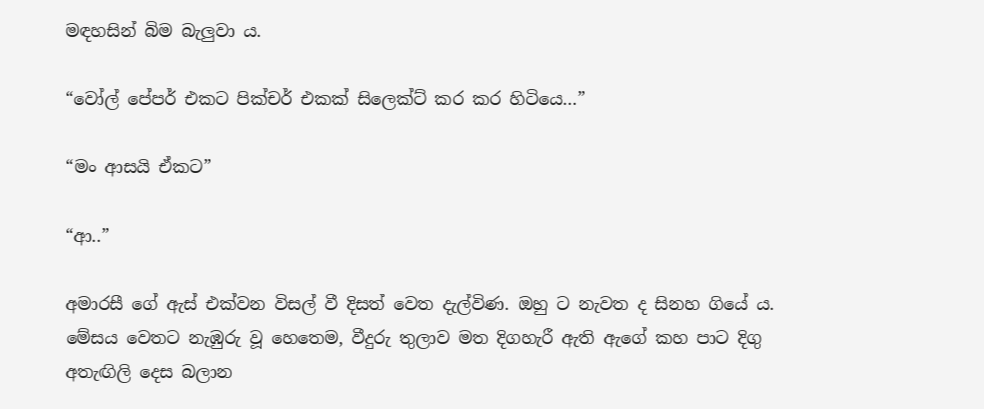මඳහසින් බිම බැලුවා ය.

“වෝල් පේපර් එකට පික්චර් එකක් සිලෙක්ට් කර කර හිටියෙ…”

“මං ආසයි ඒකට”

“ආ..”

අමාරසී ගේ ඇස් එක්වන විසල් වී දිසත් වෙත දැල්විණ. ඔහු ට නැවත ද සිනහ ගියේ ය. මේසය වෙතට නැඹුරු වූ හෙතෙම, වීදුරු තුලාව මත දිගහැරී ඇති ඇගේ කහ පාට දිගු අතැඟිලි දෙස බලාන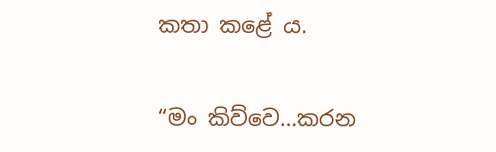කතා කළේ ය.

“මං කිව්වෙ…කරන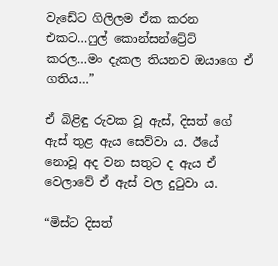වැඩේට ගිලිලම ඒක කරන එකට…ෆුල් කොන්සන්ට්‍රේට් කරල…මං දැකල තියනව ඔයාගෙ ඒ ගතිය…”

ඒ බිළිඳු රුවක වූ ඇස්, දිසත් ගේ ඇස් තුළ ඇය සෙව්වා ය. ඊයේ නොවූ අද වන සතුට ද ඇය ඒ වෙලාවේ ඒ ඇස් වල දුටුවා ය.

“මිස්ට දිසත්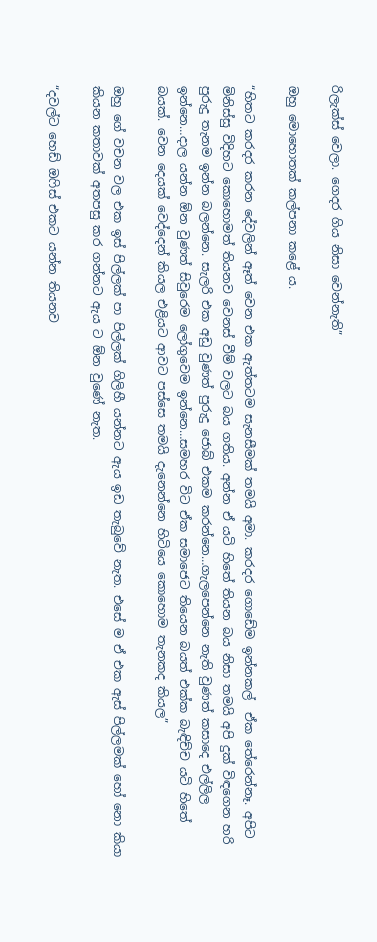රිලැක්ස් වෙලා. ගෙදර ගිය නිසා වෙන්නැති”

ඔහු මොහොතක් කල්පනා කළේ ය.

“හිතට කරදර කරන දේවලින් ඈත් වෙන එක ඇත්තටම සැනසීමක් තමයි අමා. කරදර ගොඩේම ඉන්නකල්  ඒක තේරෙන්නෑ. අපිට මිනිස්සු විදිහට කොහොමත් තියනව වෙනස් වීම් වලට බය ගතිය. අන්න ඒ යටි හිතේ තියන බය නිසා තමයි අපි දුක් විඳගෙන හරි පුරුදු තැනම ඉන්න බලන්නෙ. සැලරි එක අඩු වුණත් පුරුදු ජොබ් එකම කරන්නෙ…ගැලපෙන්නෙ නැති වුණත් කසාදෙ එල්ලිල ඉන්නෙ…දාල යන්න ඕන වුණත් සිවුරෙම ලෝගුවෙම ඉන්නෙ…සමහර විට ඒක සමාජෙට තියෙන බයත් එක්ක බැඳිච්ච යටි හිතේ බයක්. වෙන දෙයක් වෙද්දෙන් කියල එළියට ආවට පස්සෙ තමයි දැනෙන්නෙ හිටියෙ කොහොම තැනකද කියල”

ඔහු ගේ වචන වල එක ඉස් පිල්ලක් පා පිල්ලක් ගිලිහී යන්නට ඇය ඉඩ තැබුවේ නැත. එසේ ම ඒ එක ඇස් පිල්ලමක් හෝ නො කියා කියන කතාවක් අතපසු කර ගන්නට ඇය ට ඕන වුණේ නැත.

“දවල්ට හෙඩ් ඔෆිස් එකට යන්න තියනව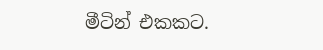මීටින් එකකට.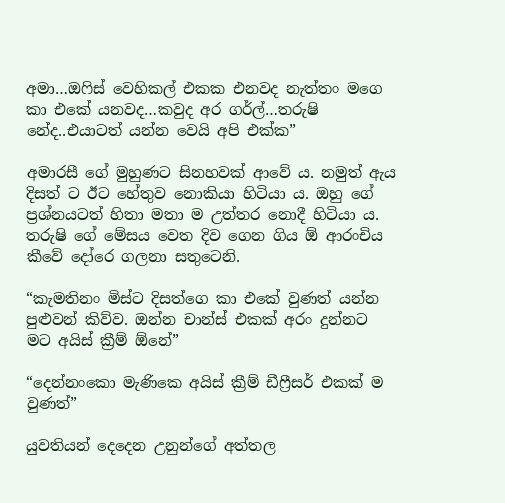අමා…ඔෆිස් වෙහිකල් එකක එනවද නැත්තං මගෙ කා එකේ යනවද…කවුද අර ගර්ල්…තරුෂි නේද..එයාටත් යන්න වෙයි අපි එක්ක”

අමාරසී ගේ මුහුණට සිනහවක් ආවේ ය. නමුත් ඇය දිසත් ට ඊට හේතුව නොකියා හිටියා ය. ඔහු ගේ ප්‍රශ්නයටත් හිතා මතා ම උත්තර නොදී හිටියා ය. තරුෂි ගේ මේසය වෙත දිව ගෙන ගිය ඕ ආරංචිය කීවේ දෝරෙ ගලනා සතුටෙනි.

“කැමතිනං මිස්ට දිසත්ගෙ කා එකේ වුණත් යන්න පුළුවන් කිව්ව. ඔන්න චාන්ස් එකක් අරං දුන්නට මට අයිස් ක්‍රීම් ඕනේ”

“දෙන්නංකො මැණිකෙ අයිස් ක්‍රීම් ඩීෆ්‍රීසර් එකක් ම වුණත්”

යුවතියන් දෙදෙන උනුන්ගේ අත්තල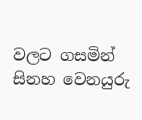වලට ගසමින් සිනහ වෙනයුරු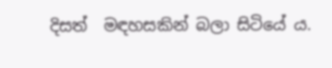දිසත්  මඳහසකින් බලා සිටියේ ය.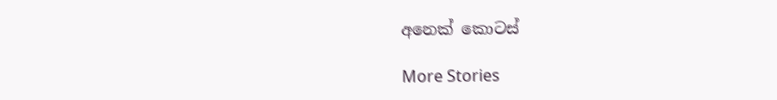අනෙක් කොටස්

More Stories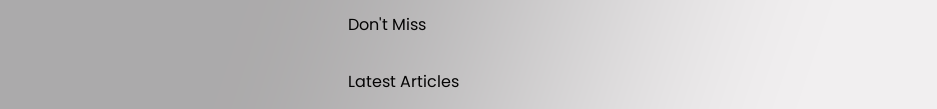Don't Miss


Latest Articles